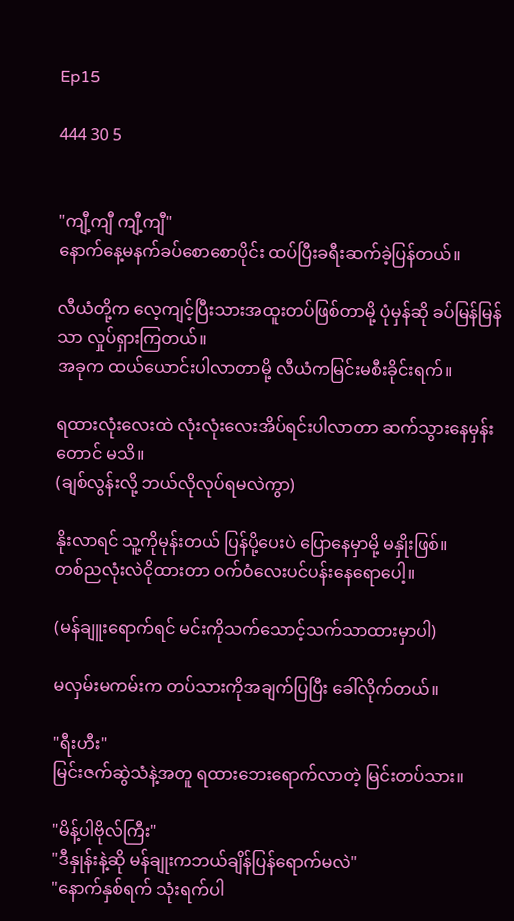Ep15

444 30 5


"ကျီ့ကျီ ကျီ့ကျီ"
နောက်နေ့မနက်ခပ်စောစောပိုင်း ထပ်ပြီးခရီးဆက်ခဲ့ပြန်တယ်။

လီယံတို့က လေ့ကျင့်ပြီးသားအထူးတပ်ဖြစ်တာမို့ ပုံမှန်ဆို ခပ်မြန်မြန်သာ လှုပ်ရှားကြတယ်။
အခုက ထယ်ယောင်းပါလာတာမို့ လီယံကမြင်းမစီးခိုင်းရက်။

ရထားလုံးလေးထဲ လုံးလုံးလေးအိပ်ရင်းပါလာတာ ဆက်သွားနေမှန်းတောင် မသိ။
(ချစ်လွန်းလို့ ဘယ်လိုလုပ်ရမလဲကွာ)

နိုးလာရင် သူ့ကိုမုန်းတယ် ပြန်ပို့ပေးပဲ ပြောနေမှာမို့ မနှိုးဖြစ်။
တစ်ညလုံးလဲငိုထားတာ ဝက်ဝံလေးပင်ပန်းနေရောပေါ့။

(မန်ချူးရောက်ရင် မင်းကိုသက်သောင့်သက်သာထားမှာပါ)

မလှမ်းမကမ်းက တပ်သားကိုအချက်ပြပြီး ခေါ်လိုက်တယ်။

"ရီးဟီး"
မြင်းဇက်ဆွဲသံနဲ့အတူ ရထားဘေးရောက်လာတဲ့ မြင်းတပ်သား။

"မိန့်ပါဗိုလ်ကြီး"
"ဒီနှုန်းနဲ့ဆို မန်ချုးကဘယ်ချိန်ပြန်ရောက်မလဲ"
"နောက်နှစ်ရက် သုံးရက်ပါ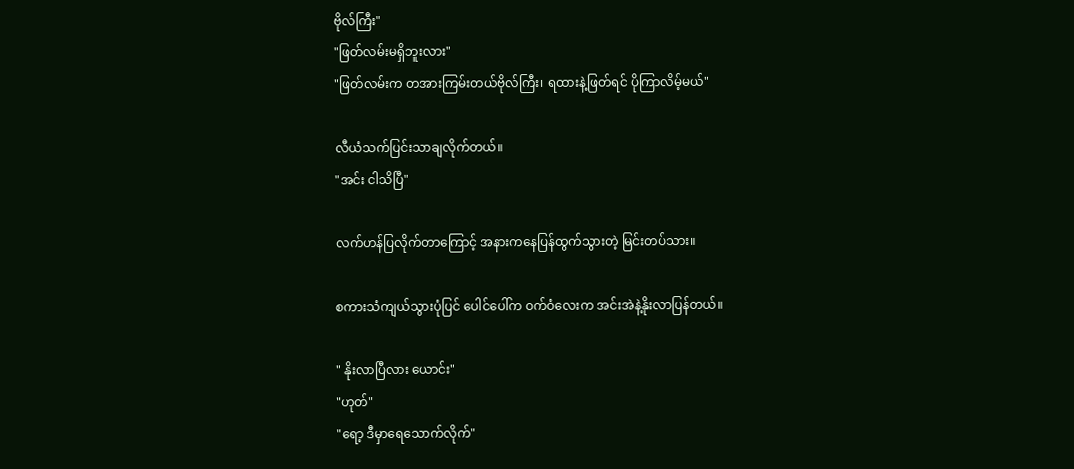ဗိုလ်ကြီး"
"ဖြတ်လမ်းမရှိဘူးလား"
"ဖြတ်လမ်းက တအားကြမ်းတယ်ဗိုလ်ကြီး၊ ရထားနဲ့ဖြတ်ရင် ပိုကြာလိမ့်မယ်"

လီယံသက်ပြင်းသာချလိုက်တယ်။
"အင်း ငါသိပြီ"

လက်ဟန်ပြလိုက်တာကြောင့် အနားကနေပြန်ထွက်သွားတဲ့ မြင်းတပ်သား။

စကားသံကျယ်သွားပုံပြင် ပေါင်ပေါ်က ဝက်ဝံလေးက အင်းအဲနဲ့နိုးလာပြန်တယ်။

" နိုးလာပြီလား ယောင်း"
"ဟုတ်"
"ရော့ ဒီမှာရေသောက်လိုက်"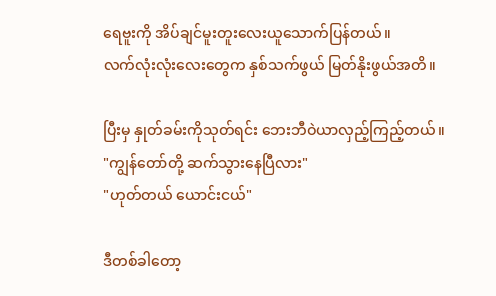ရေဗူးကို အိပ်ချင်မူးတူးလေးယူသောက်ပြန်တယ်။
လက်လုံးလုံးလေးတွေက နှစ်သက်ဖွယ် မြတ်နိုးဖွယ်အတိ။

ပြီးမှ နှုတ်ခမ်းကိုသုတ်ရင်း ဘေးဘီဝဲယာလှည့်ကြည့်တယ်။
"ကျွန်တော်တို့ ဆက်သွားနေပြီလား"
"ဟုတ်တယ် ယောင်းငယ်"

ဒီတစ်ခါတော့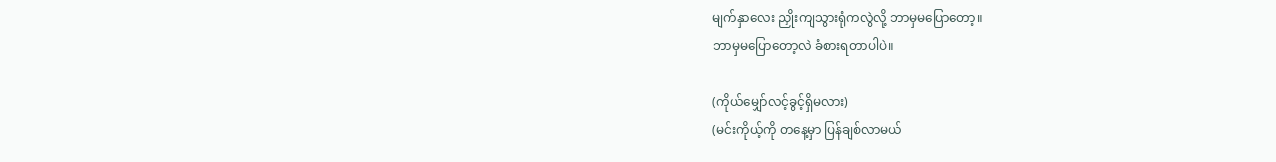မျက်နှာလေး ညှိုးကျသွားရုံကလွဲလို့ ဘာမှမပြောတော့။
ဘာမှမပြောတော့လဲ ခံစားရတာပါပဲ။

(ကိုယ်မျှော်လင့်ခွင့်ရှိမလား)
(မင်းကိုယ့်ကို ‌တနေ့မှာ ပြန်ချစ်လာမယ်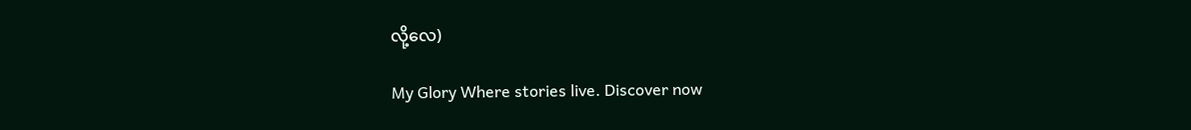လို့လေ)

My Glory Where stories live. Discover now